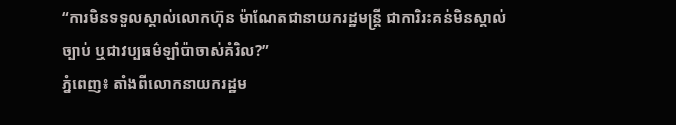“ការមិនទទួលស្គាល់លោកហ៊ុន ម៉ាណែតជានាយករដ្ឋមន្ត្រី ជាការិរះគន់មិនស្គាល់ច្បាប់ ឬជាវប្បធម៌ឡាំប៉ាចាស់គំរិល?”
ភ្នំពេញ៖ តាំងពីលោកនាយករដ្ឋម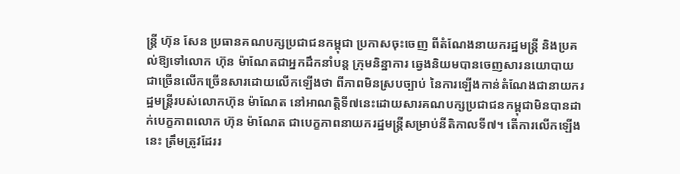ន្ត្រី ហ៊ុន សែន ប្រធានគណបក្សប្រជាជនកម្ពុជា ប្រកាសចុះចេញ ពីតំណែងនាយករដ្ឋមន្ត្រី និងប្រគល់ឱ្យទៅលោក ហ៊ុន ម៉ាណែតជាអ្នកដឹកនាំបន្ត ក្រុមនិន្នាការ ឆ្វេងនិយមបានចេញសារនយោបាយជាច្រើនលើកច្រើនសារដោយលើកឡើងថា ពីភាពមិនស្របច្បាប់ នៃការឡើងកាន់តំណែងជានាយករដ្ឋមន្ត្រីរបស់លោកហ៊ុន ម៉ាណែត នៅអាណត្តិទី៧នេះដោយសារគណបក្សប្រជាជនកម្ពុជាមិនបានដាក់បេក្ខភាពលោក ហ៊ុន ម៉ាណែត ជាបេក្ខភាពនាយករដ្ឋមន្ត្រីសម្រាប់នីតិកាលទី៧។ តើការលើកឡើងនេះ ត្រឹមត្រូវដែររ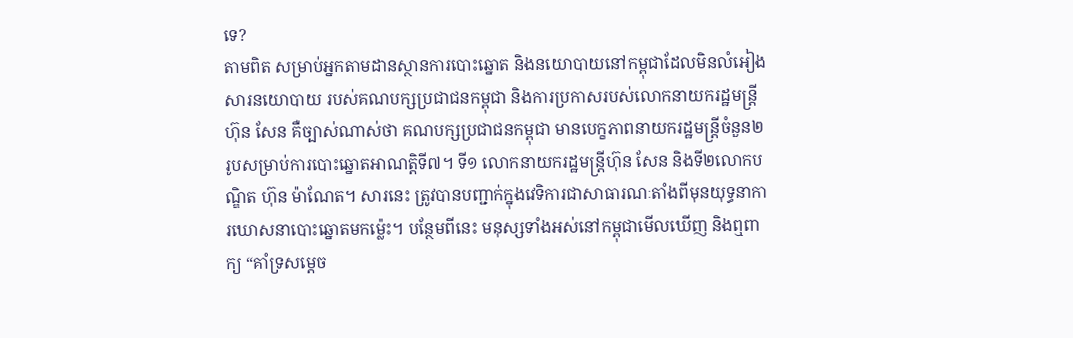ទេ?
តាមពិត សម្រាប់អ្នកតាមដានស្ថានការបោះឆ្នោត និងនយោបាយនៅកម្ពុជាដែលមិនលំអៀង សារនយោបាយ របស់គណបក្សប្រជាជនកម្ពុជា និងការប្រកាសរបស់លោកនាយករដ្ឋមន្ត្រី ហ៊ុន សែន គឺច្បាស់ណាស់ថា គណបក្សប្រជាជនកម្ពុជា មានបេក្ខភាពនាយករដ្ឋមន្ត្រីចំនួន២រូបសម្រាប់ការបោះឆ្នោតអាណត្តិទី៧។ ទី១ លោកនាយករដ្ឋមន្ត្រីហ៊ុន សែន និងទី២លោកបណ្ឌិត ហ៊ុន ម៉ាណែត។ សារនេះ ត្រូវបានបញ្ជាក់ក្នុងវេទិការជាសាធារណៈតាំងពីមុនយុទ្ធនាការឃោសនាបោះឆ្នោតមកម៉្លេះ។ បន្ថែមពីនេះ មនុស្សទាំងអស់នៅកម្ពុជាមើលឃើញ និងឮពាក្យ “គាំទ្រសម្តេច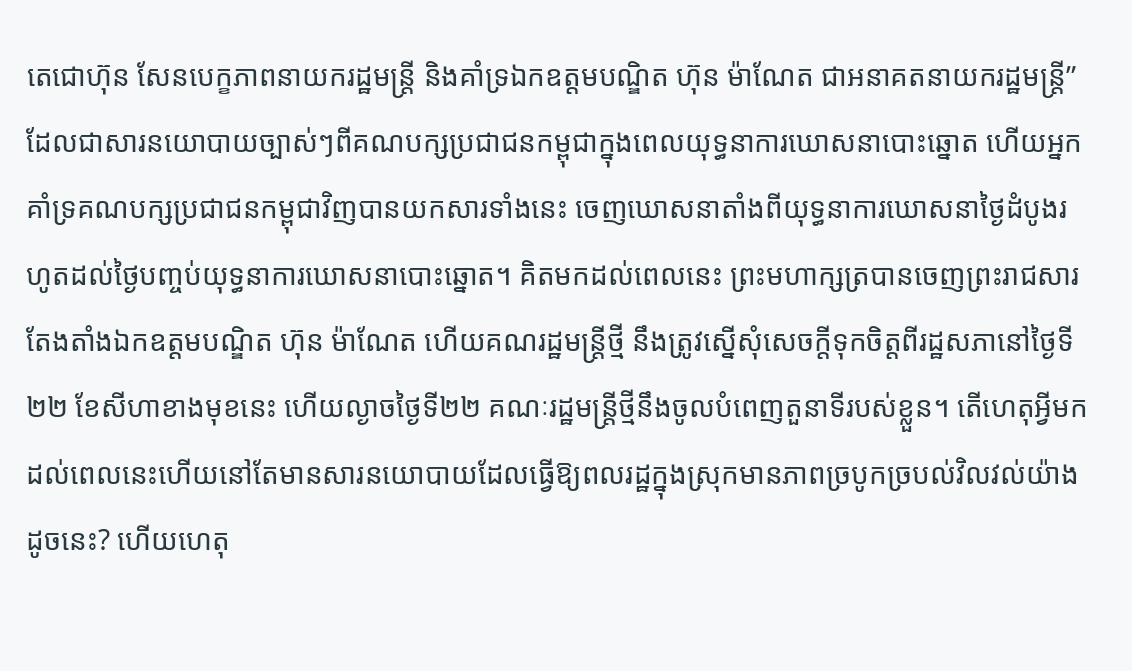តេជោហ៊ុន សែនបេក្ខភាពនាយករដ្ឋមន្ត្រី និងគាំទ្រឯកឧត្តមបណ្ឌិត ហ៊ុន ម៉ាណែត ជាអនាគតនាយករដ្ឋមន្ត្រី” ដែលជាសារនយោបាយច្បាស់ៗពីគណបក្សប្រជាជនកម្ពុជាក្នុងពេលយុទ្ធនាការឃោសនាបោះឆ្នោត ហើយអ្នកគាំទ្រគណបក្សប្រជាជនកម្ពុជាវិញបានយកសារទាំងនេះ ចេញឃោសនាតាំងពីយុទ្ធនាការឃោសនាថ្ងៃដំបូងរហូតដល់ថ្ងៃបញ្ចប់យុទ្ធនាការឃោសនាបោះឆ្នោត។ គិតមកដល់ពេលនេះ ព្រះមហាក្សត្របានចេញព្រះរាជសារតែងតាំងឯកឧត្តមបណ្ឌិត ហ៊ុន ម៉ាណែត ហើយគណរដ្ឋមន្ត្រីថ្មី នឹងត្រូវស្នើសុំសេចក្តីទុកចិត្តពីរដ្ឋសភានៅថ្ងៃទី២២ ខែសីហាខាងមុខនេះ ហើយល្ងាចថ្ងៃទី២២ គណៈរដ្ឋមន្ត្រីថ្មីនឹងចូលបំពេញតួនាទីរបស់ខ្លួន។ តើហេតុអ្វីមកដល់ពេលនេះហើយនៅតែមានសារនយោបាយដែលធ្វើឱ្យពលរដ្ឋក្នុងស្រុកមានភាពច្របូកច្របល់វិលវល់យ៉ាងដូចនេះ? ហើយហេតុ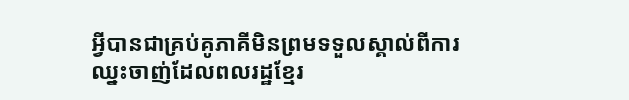អ្វីបានជាគ្រប់គូភាគីមិនព្រមទទួលស្គាល់ពីការឈ្នះចាញ់ដែលពលរដ្ឋខ្មែរ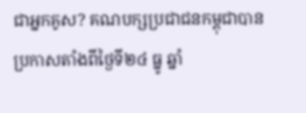ជាអ្នកគូស? គណបក្សប្រជាជនកម្ពុជាបានប្រកាសតាំងពីថ្ងៃទី២៤ ធ្នូ ឆ្នាំ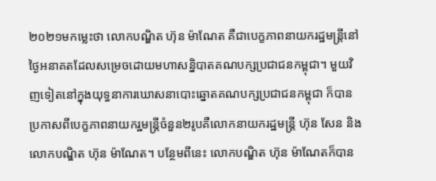២០២១មកម្លេះថា លោកបណ្ឌិត ហ៊ុន ម៉ាណែត គឺជាបេក្ខភាពនាយករដ្ឋមន្ត្រីនៅថ្ងៃអនាគតដែលសម្រេចដោយមហាសន្និបាតគណបក្សប្រជាជនកម្ពុជា។ មួយវិញទៀតនៅក្នុងយុទ្ធនាការឃោសនាបោះឆ្នោតគណបក្សប្រជាជនកម្ពុជា ក៏បានប្រកាសពីបេក្ខភាពនាយករ្ឋមន្ត្រីចំនួន២រូបគឺលោកនាយករដ្ឋមន្ត្រី ហ៊ុន សែន និងលោកបណ្ឌិត ហ៊ុន ម៉ាណែត។ បន្ថែមពីនេះ លោកបណ្ឌិត ហ៊ុន ម៉ាណែតក៏បាន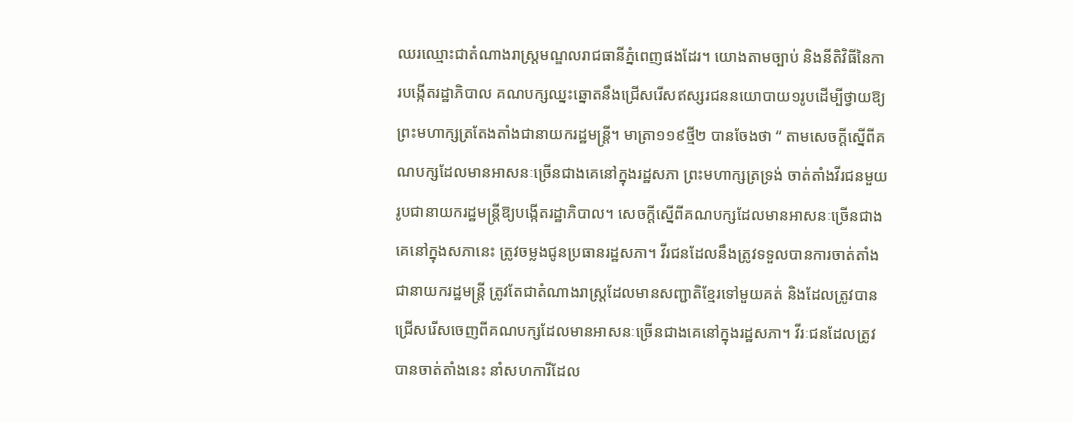ឈរឈ្មោះជាតំណាងរាស្ត្រមណ្ឌលរាជធានីភ្នំពេញផងដែរ។ យោងតាមច្បាប់ និងនីតិវិធីនៃការបង្កើតរដ្ឋាភិបាល គណបក្សឈ្នះឆ្នោតនឹងជ្រើសរើសឥស្សរជននយោបាយ១រូបដើម្បីថ្វាយឱ្យព្រះមហាក្សត្រតែងតាំងជានាយករដ្ឋមន្ត្រី។ មាត្រា១១៩ថ្មី២ បានចែងថា “ តាមសេចក្តីស្នើពីគណបក្សដែលមានអាសនៈច្រើនជាងគេនៅក្នុងរដ្ឋសភា ព្រះមហាក្សត្រទ្រង់ ចាត់តាំងវីរជនមួយរូបជានាយករដ្ឋមន្ត្រីឱ្យបង្កើតរដ្ឋាភិបាល។ សេចក្តីស្នើពីគណបក្សដែលមានអាសនៈច្រើនជាងគេនៅក្នុងសភានេះ ត្រូវចម្លងជូនប្រធានរដ្ឋសភា។ វីរជនដែលនឹងត្រូវទទួលបានការចាត់តាំងជានាយករដ្ឋមន្ត្រី ត្រូវតែជាតំណាងរាស្ត្រដែលមានសញ្ជាតិខ្មែរទៅមួយគត់ និងដែលត្រូវបានជ្រើសរើសចេញពីគណបក្សដែលមានអាសនៈច្រើនជាងគេនៅក្នុងរដ្ឋសភា។ វីរៈជនដែលត្រូវបានចាត់តាំងនេះ នាំសហការីដែល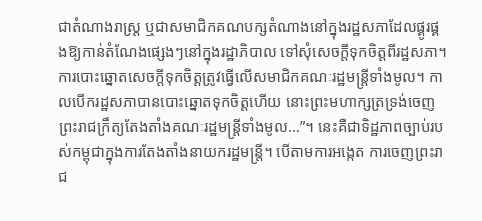ជាតំណាងរាស្ត្រ ឬជាសមាជិកគណបក្សតំណាងនៅក្នុងរដ្ឋសភាដែលផ្គូរផ្គងឱ្យកាន់តំណែងផ្សេងៗនៅក្នុងរដ្ឋាភិបាល ទៅសុំសេចក្តីទុកចិត្តពីរដ្ឋសភា។ ការបោះឆ្នោតសេចក្តីទុកចិត្តត្រូវធ្វើលើសមាជិកគណៈរដ្ឋមន្ត្រីទាំងមូល។ កាលបើករដ្ឋសភាបានបោះឆ្នោតទុកចិត្តហើយ នោះព្រះមហាក្សត្រទ្រង់ចេញព្រះរាជក្រឹត្យតែងតាំងគណៈរដ្ឋមន្ត្រីទាំងមូល…”។ នេះគឺជាទិដ្ឋភាពច្បាប់របស់កម្ពុជាក្នុងការតែងតាំងនាយករដ្ឋមន្ត្រី។ បើតាមការអង្កេត ការចេញព្រះរាជ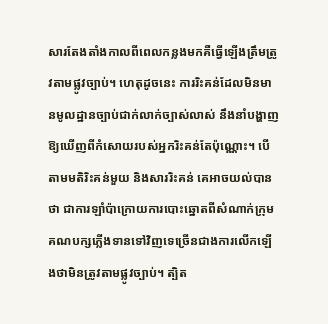សារតែងតាំងកាលពីពេលកន្លងមកគឺធ្វើឡើងត្រឹមត្រូវតាមផ្លូវច្បាប់។ ហេតុដូចនេះ ការរិះគន់ដែលមិនមានមូលដ្ឋានច្បាប់ជាក់លាក់ច្បាស់លាស់ នឹងនាំបង្ហាញឱ្យឃើញពីកំសោយរបស់អ្នករិះគន់តែប៉ុណ្ណោះ។ បើតាមមតិរិះគន់មួយ និងសាររិះគន់ គេអាចយល់បានថា ជាការឡាំប៉ាក្រោយការបោះឆ្នោតពីសំណាក់ក្រុមគណបក្សភ្លើងទានទៅវិញទេច្រើនជាងការលើកឡើងថាមិនត្រូវតាមផ្លូវច្បាប់។ ត្បិត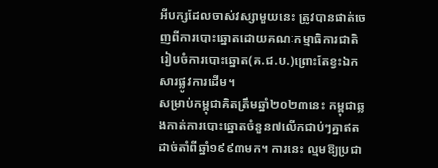អីបក្សដែលចាស់វស្សាមួយនេះ ត្រូវបានផាត់ចេញពីការបោះឆ្នោតដោយគណៈកម្មាធិការជាតិរៀបចំការបោះឆ្នោត(គ.ជ.ប.)ព្រោះតែខ្វះឯកសារផ្លូវការដើម។
សម្រាប់កម្ពុជាគិតត្រឹមឆ្នាំ២០២៣នេះ កម្ពុជាឆ្លងកាត់ការបោះឆ្នោតចំនួន៧លើកជាប់ៗគ្នាឥតដាច់តាំពីឆ្នាំ១៩៩៣មក។ ការនេះ ល្មមឱ្យប្រជា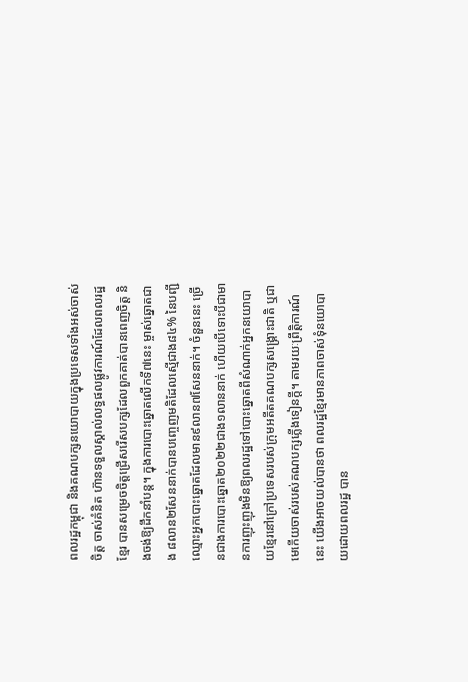ពលរដ្ឋកម្ពុជា និងគណបក្សនយោបាយក្នុងប្រទេសទាំងអស់ចាស់ចិត្ត ចាស់គំនិត ហ៊ានទទួលស្គាល់លទ្ធផលផ្លូវការណ៍ដែលពលរដ្ឋខ្មែរ បានសម្រេចចិត្តជ្រើសរើសបក្សដែលពួកគាត់បានពេញចិត្ត និងចង់ឱ្យដឹកនាំបន្ត។ ក្នុងការបោះឆ្នោតលើកទី៧នេះ ម្ចាស់ឆ្នោតជាង ៨លាន២សែននាក់បានបញ្ចេញមតិដែលស្មើជាង៨៤% នៃបញ្ជីឈ្មោះអ្នកបោះឆ្នោតដែលមាន៩លាន៧សែននាក់។ ចំនួននេះ ច្រើនជាងការបោះឆ្នោត២០២២ជាង១លាននាក់ ហើយបើទោះបីជាមានការញុះញុងមិនឱ្យពលរដ្ឋទៅបោះឆ្នោតពីសំណាក់អ្នកនយោបាយខ្មែរនៅក្រៅប្រទេសរបស់ក្រុមអតីតគណបក្សសង្គ្រោះជាតិ ឬជាមេកើយចាស់របស់គណបក្សភ្លើងទៀនក្តី។ តាមរយៈព្រឹត្តិការណ៍នេះ យើងអាចយល់បានថា ពលរដ្ឋខ្មែរមានភាពចាស់ទុំនយោបាយដោយពលរដ្ឋ បាន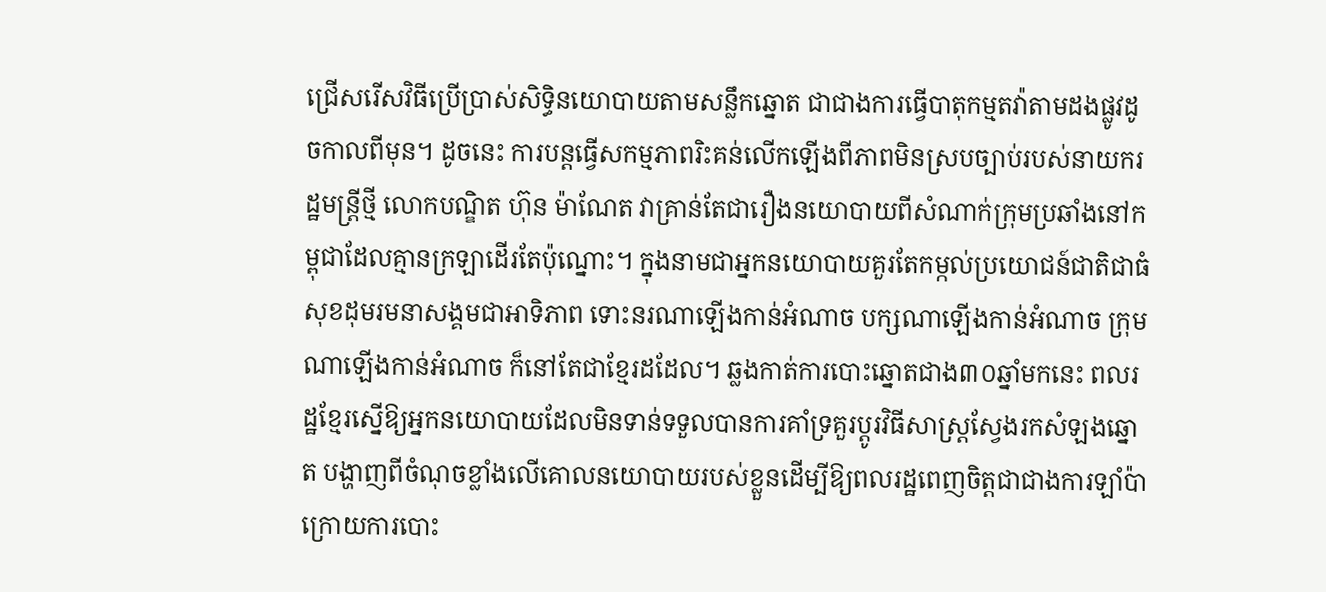ជ្រើសរើសវិធីប្រើប្រាស់សិទ្ធិនយោបាយតាមសន្លឹកឆ្នោត ជាជាងការធ្វើបាតុកម្មតវ៉ាតាមដងផ្លូវដូចកាលពីមុន។ ដូចនេះ ការបន្តធ្វើសកម្មភាពរិះគន់លើកឡើងពីភាពមិនស្របច្បាប់របស់នាយករដ្ឋមន្ត្រីថ្មី លោកបណ្ឌិត ហ៊ុន ម៉ាណែត វាគ្រាន់តែជារឿងនយោបាយពីសំណាក់ក្រុមប្រឆាំងនៅកម្ពុជាដែលគ្មានក្រឡាដើរតែប៉ុណ្នោះ។ ក្នុងនាមជាអ្នកនយោបាយគួរតែកម្កល់ប្រយោជន៍ជាតិជាធំ សុខដុមរមនាសង្គមជាអាទិភាព ទោះនរណាឡើងកាន់អំណាច បក្សណាឡើងកាន់អំណាច ក្រុមណាឡើងកាន់អំណាច ក៏នៅតែជាខ្មែរដដែល។ ឆ្លងកាត់ការបោះឆ្នោតជាង៣០ឆ្នាំមកនេះ ពលរដ្ឋខ្មែរស្នើឱ្យអ្នកនយោបាយដែលមិនទាន់ទទួលបានការគាំទ្រគួរប្តូរវិធីសាស្ត្រស្វែងរកសំឡងឆ្នោត បង្ហាញពីចំណុចខ្លាំងលើគោលនយោបាយរបស់ខ្លួនដើម្បីឱ្យពលរដ្ឋពេញចិត្តជាជាងការឡាំប៉ាក្រោយការបោះ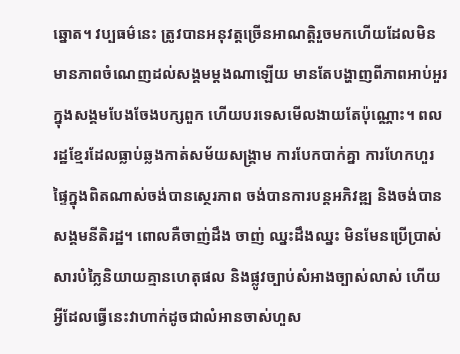ឆ្នោត។ វប្បធម៌នេះ ត្រូវបានអនុវត្តច្រើនអាណត្តិរួចមកហើយដែលមិនមានភាពចំណេញដល់សង្គមម្តងណាឡើយ មានតែបង្ហាញពីភាពអាប់អួរក្នុងសង្គមបែងចែងបក្សពួក ហើយបរទេសមើលងាយតែប៉ុណ្ណោះ។ ពលរដ្ឋខ្មែរដែលធ្លាប់ឆ្លងកាត់សម័យសង្គ្រាម ការបែកបាក់គ្នា ការហែកហួរផ្ទៃក្នុងពិតណាស់ចង់បានស្ថេរភាព ចង់បានការបន្តអភិវឌ្ឍ និងចង់បានសង្គមនីតិរដ្ឋ។ ពោលគឺចាញ់ដឹង ចាញ់ ឈ្នះដឹងឈ្នះ មិនមែនប្រើប្រាស់សារបំភ្លៃនិយាយគ្មានហេតុផល និងផ្លូវច្បាប់សំអាងច្បាស់លាស់ ហើយអ្វីដែលធ្វើនេះវាហាក់ដូចជាលំអានចាស់ហួស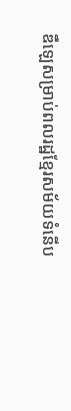ឌឺឡេសម្រាប់ពលរដ្ឋខ្មែរសម័យទំនើប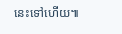នេះទៅហើយ៕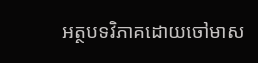អត្ថបទវិភាគដោយចៅមាស